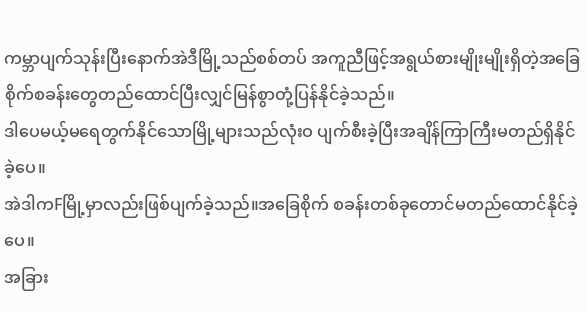ကမ္ဘာပျက်သုန်းပြီးနောက်အဲဒီမြို့သည်စစ်တပ် အကူညီဖြင့်အရွယ်စားမျိုးမျိုးရှိတဲ့အခြေစိုက်စခန်းတွေတည်ထောင်ပြီးလျှင်မြန်စွာတုံ့ပြန်နိုင်ခဲ့သည်။
ဒါပေမယ့်မရေတွက်နိုင်သောမြို့များသည်လုံးဝ ပျက်စီးခဲ့ပြီးအချိန်ကြာကြီးမတည်ရှိနိုင်ခဲ့ပေ။
အဲဒါကFမြို့မှာလည်းဖြစ်ပျက်ခဲ့သည်။အခြေစိုက် စခန်းတစ်ခုတောင်မတည်ထောင်နိုင်ခဲ့ပေ။
အခြား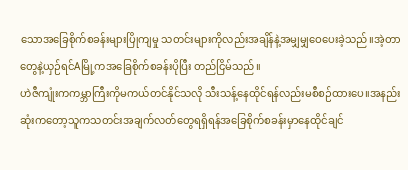သောအခြေစိုက်စခန်းများပြိုကျမှု သတင်းများကိုလည်းအချိန်နဲ့အမျှမျှဝေပေးခဲ့သည်။အဲ့တာတွေနဲ့ယှဉ်ရင်Aမြို့ကအခြေစိုက်စခန်းပိုပြီး တည်ငြိမ်သည်။
ဟဲဇီကျုံးကကမ္ဘာကြီးကိုမကယ်တင်နိုင်သလို သီးသန့်နေထိုင်ရန်လည်းမစီစဉ်ထားပေ။အနည်းဆုံးကတော့သူကသတင်းအချက်လတ်တွေရရှိရန်အခြေစိုက်စခန်းမှာနေထိုင်ချင်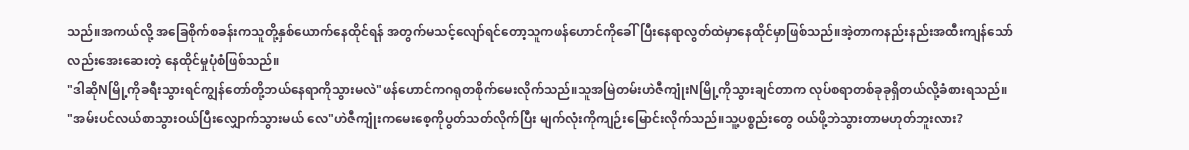သည်။အကယ်လို့ အခြေစိုက်စခန်းကသူတို့နှစ်ယောက်နေထိုင်ရန် အတွက်မသင့်လျော်ရင်တော့သူကဖန်ဟောင်ကိုခေါ်ပြီးနေရာလွတ်ထဲမှာနေထိုင်မှာဖြစ်သည်။အဲ့တာကနည်းနည်းအထီးကျန်သော်လည်းအေးဆေးတဲ့ နေထိုင်မှုပုံစံဖြစ်သည်။
"ဒါဆိုNမြို့ကိုခရီးသွားရင်ကျွန်တော်တို့ဘယ်နေရာကိုသွားမလဲ"ဖန်ဟောင်ကဂရုတစိုက်မေးလိုက်သည်။သူအမြဲတမ်းဟဲဇီကျုံးNမြို့ကိုသွားချင်တာက လုပ်စရာတစ်ခုခုရှိတယ်လို့ခံစားရသည်။
"အမ်းပင်လယ်စာသွားဝယ်ပြီးလျှောက်သွားမယ် လေ"ဟဲဇီကျုံးကမေးစေ့ကိုပွတ်သတ်လိုက်ပြီး မျက်လုံးကိုကျဉ်းမြောင်းလိုက်သည်။သူ့ပစ္စည်းတွေ ဝယ်ဖို့ဘဲသွားတာမဟုတ်ဘူးလား?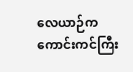လေယာဉ်ကကောင်းကင်ကြီး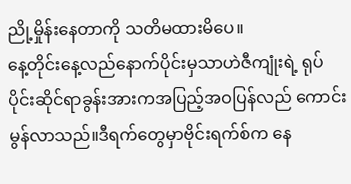ညို့မှိုန်းနေတာကို သတိမထားမိပေ။
နေ့တိုင်းနေ့လည်နောက်ပိုင်းမှသာဟဲဇီကျုံးရဲ့ ရုပ်ပိုင်းဆိုင်ရာခွန်းအားကအပြည့်အဝပြန်လည် ကောင်းမွန်လာသည်။ဒီရက်တွေမှာဗိုင်းရက်စ်က နေ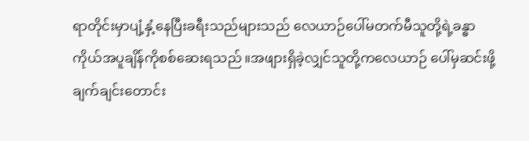ရာတိုင်းမှာပျံ့နှံ့နေပြီးခရီးသည်များသည် လေယာဉ်ပေါ်မတက်မီသူတို့ရဲ့ခန္ဓာကိုယ်အပူချိန်ကိုစစ်ဆေးရသည်။အဖျားရှိခဲ့လျှင်သူတို့ကလေယာဉ် ပေါ်မှဆင်းဖို့ချက်ချင်းတောင်း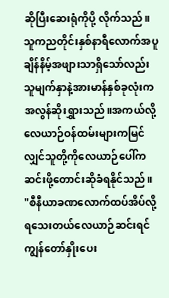ဆိုပြီးဆေးရုံကိုပို့ လိုက်သည်။
သူကညတိုင်းနှစ်နာရီလောက်အပူချိန်နိမ့်အဖျားသာရှိသော်လည်းသူမျက်နှာနဲ့အားမာန်နှစ်ခုလုံးကအလွန်ဆိုးရွှားသည်။အကယ်လို့လေယာဉ်ဝန်ထမ်းများကမြင်လျှင်သူတို့ကိုလေယာဉ်ပေါ်ကဆင်းဖို့တောင်းဆိုခံရနိုင်သည်။
"စီနီယာခဏလောက်ထပ်အိပ်လို့ရသေးတယ်လေယာဉ်ဆင်းရင်ကျွန်တော်နှိုးပေး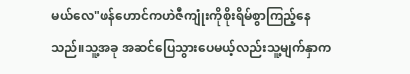မယ်လေ"ဖန်ဟောင်ကဟဲဇီကျုံးကိုစိုးရိမ်စွာကြည့်နေသည်။သူ့အခု အဆင်ပြေသွားပေမယ့်လည်းသူ့မျက်နှာက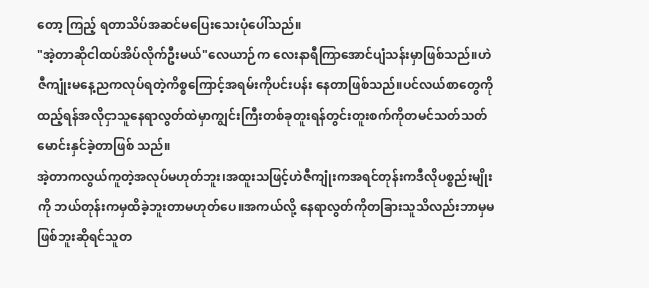တော့ ကြည့် ရတာသိပ်အဆင်မပြေးသေးပုံပေါ်သည်။
"အဲ့တာဆိုငါထပ်အိပ်လိုက်ဦးမယ်"လေယာဉ်က လေးနာရီကြာအောင်ပျံသန်းမှာဖြစ်သည်။ဟဲဇီကျုံးမနေ့ညကလုပ်ရတဲ့ကိစ္စကြောင့်အရမ်းကိုပင်းပန်း နေတာဖြစ်သည်။ပင်လယ်စာတွေကိုထည့်ရန်အလိုငှာသူနေရာလွတ်ထဲမှာကျွင်းကြီးတစ်ခုတူးရန်တွင်းတူးစက်ကိုတမင်သတ်သတ်မောင်းနှင်ခဲ့တာဖြစ် သည်။
အဲ့တာကလွယ်ကူတဲ့အလုပ်မဟုတ်ဘူး၊အထူးသဖြင့်ဟဲဇီကျုံးကအရင်တုန်းကဒီလိုပစ္စည်းမျိုးကို ဘယ်တုန်းကမှထိခဲ့ဘူးတာမဟုတ်ပေ။အကယ်လို့ နေရာလွတ်ကိုတခြားသူသိလည်းဘာမှမဖြစ်ဘူးဆိုရင်သူတ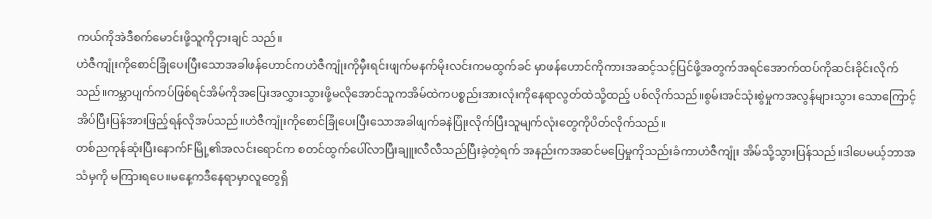ကယ်ကိုအဲဒီစက်မောင်းဖို့သူကိုငှားချင် သည်။
ဟဲဇီကျုံးကိုစောင်ခြုံပေးပြီးသောအခါဖန်ဟောင်ကဟဲဇီကျုံးကိုမှီးရင်းဖျက်မနက်မိုးလင်းကမထွက်ခင် မှာဖန်ဟောင်ကိုကားအဆင့်သင့်ပြင်ဖို့အတွက်အရင်အောက်ထပ်ကိုဆင်းခိုင်းလိုက်သည်။ကမ္ဘာပျက်ကပ်ဖြစ်ရင်အိမ်ကိုအပြေးအလွှားသွားဖို့မလိုအောင်သူကအိမ်ထဲကပစ္စည်းအားလုံးကိုနေရာလွတ်ထဲသို့ထည့် ပစ်လိုက်သည်။စွမ်းအင်သုံးစွဲမှုကအလွန်များသွား သောကြောင့်အိပ်ပြီးပြန်အားဖြည့်ရန်လိုအပ်သည်။ဟဲဇီကျုံးကိုစောင်ခြုံပေးပြီးသောအခါဖျက်ခနဲပြုံးလိုက်ပြီးသူမျက်လုံးတွေကိုပိတ်လိုက်သည်။
တစ်ညကုန်ဆုံးပြီးနောက်Fမြို့၏အလင်းရောင်က စတင်ထွက်ပေါ်လာပြီးချူးလီလီသည်ပြီးခဲ့တဲ့ရက် အနည်းကအဆင်မပြေမှုကိုသည်းခံကာဟဲဇီကျုံး အိမ်သို့သွားပြန်သည်။ဒါပေမယ့်ဘာအသံမှကို မကြားရပေ။မနေ့ကဒီနေရာမှာလူတွေရှိ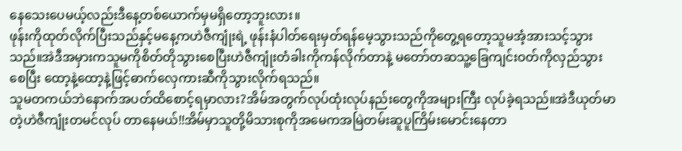နေသေးပေမယ့်လည်းဒီနေ့တစ်ယောက်မှမရှိတော့ဘူးလား။
ဖုန်းကိုထုတ်လိုက်ပြီးသည်နှင့်မနေ့ကဟဲဇီကျုံးရဲ့ ဖုန်းနံပါတ်ရေးမှတ်ရန်မေ့သွားသည်ကိုတွေ့ရတော့သူမအံ့အားသင့်သွားသည်။အဲဒီအမှားကသူမကိုစိတ်တိုသွားစေပြီးဟဲဇီကျုံးတံခါးကိုကန်လိုက်တာနဲ့ မတော်တဆသူ့ခြေကျင်းဝတ်ကိုလှည်သွားစေပြီး ထော့နဲ့ထော့နဲ့ဖြင့်ဓာက်လှေကားဆီကိုသွားလိုက်ရသည်။
သူမတကယ်ဘဲနောက်အပတ်ထိစောင့်ရမှာလား?အိမ်အတွက်လုပ်ထုံးလုပ်နည်းတွေကိုအများကြီး လုပ်ခဲ့ရသည်။အဲဒီယုတ်မာတဲ့ဟဲဇီကျုံးတမင်လုပ် တာနေမယ်!!အိမ်မှာသူတို့မိသားစုကိုအမေကအမြဲတမ်းဆူပူကြိမ်းမောင်းနေတာ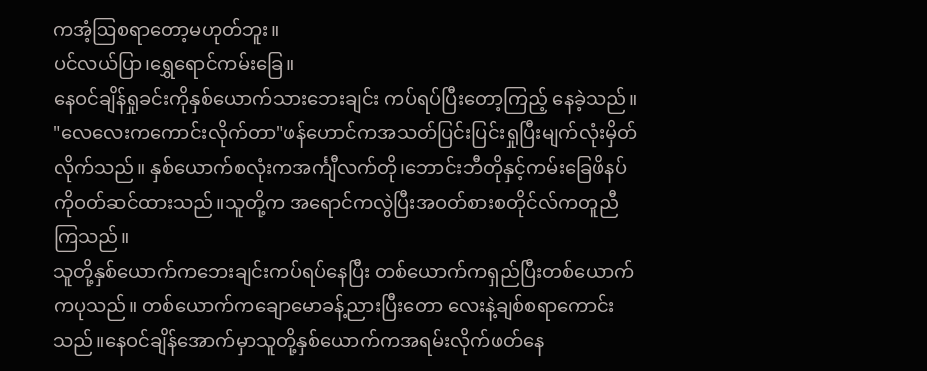ကအံ့ဩစရာတော့မဟုတ်ဘူး။
ပင်လယ်ပြာ၊ရွှေရောင်ကမ်းခြေ။
နေဝင်ချိန်ရှုခင်းကိုနှစ်ယောက်သားဘေးချင်း ကပ်ရပ်ပြီးတော့ကြည့် နေခဲ့သည်။
"လေလေးကကောင်းလိုက်တာ"ဖန်ဟောင်ကအသတ်ပြင်းပြင်းရှုပြီးမျက်လုံးမှိတ်လိုက်သည်။ နှစ်ယောက်စလုံးကအင်္ကျီလက်တို၊ဘောင်းဘီတိုနှင့်ကမ်းခြေဖိနပ်ကိုဝတ်ဆင်ထားသည်။သူတို့က အရောင်ကလွဲပြီးအဝတ်စားစတိုင်လ်ကတူညီကြသည်။
သူတို့နှစ်ယောက်ကဘေးချင်းကပ်ရပ်နေပြီး တစ်ယောက်ကရှည်ပြီးတစ်ယောက်ကပုသည်။ တစ်ယောက်ကချောမောခန့်ညားပြီးတော လေးနဲ့ချစ်စရာကောင်းသည်။နေဝင်ချိန်အောက်မှာသူတို့နှစ်ယောက်ကအရမ်းလိုက်ဖတ်နေ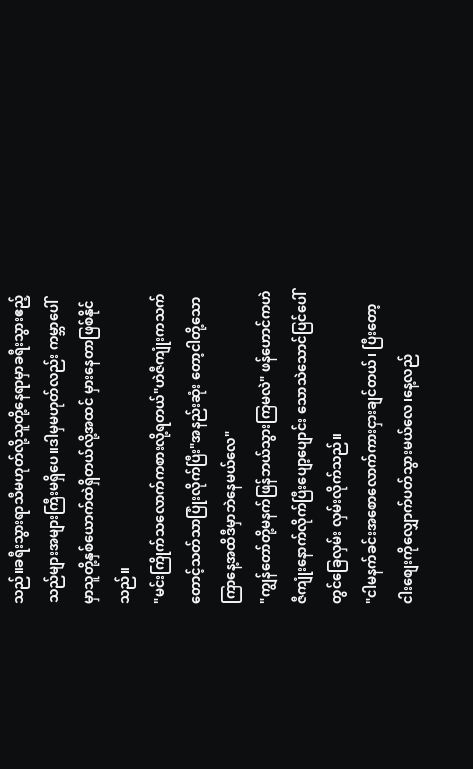သည်။ခရီးသွားရာသီမဟုတ်လို့သူတို့နေရာမှာခရီးသွားဧည့်သည်များအများကြီးမရှိပေ။ဒါမှမဟုတ်လည်း ကမ္ဘာပေါ်မှာသူတို့နှစ်ယောက်ထဲရှိတယ်လို့အထင် မှားနေတာဖြစ်နိုင်သည်။
"မင်းကြိုက်သလောက်ကစားလို့ရတယ်"ဟဲဇီကျုံးကသက်တောင့်သတ်သာပြုံးလိုက်ပြီး"အနည်းဆုံး တော့ငါတို့သောကြာနေ့အထိဒီမှာဘဲနေမယ်လေ"
"ကျွန်တော်တို့မနက်ဖြန်ဘယ်သွားကြမလဲ" ဖန်ဟောင်ကဟဲဇီကျုံးနောက်လိုက်ပြီးပျော့ပျောင်း သောသဲသောင်ပြင်ပေါ်တွင်ခြေလှမ်း လှမ်းလိုက်သည်။
"ငါမနက်ခင်းအစောလောက်ကားငှားချင်တယ်၊ ပြီးတော့ငါးစျေးကိုလျှောက်ပတ်သွားမယ်လေ၊နေ့လည်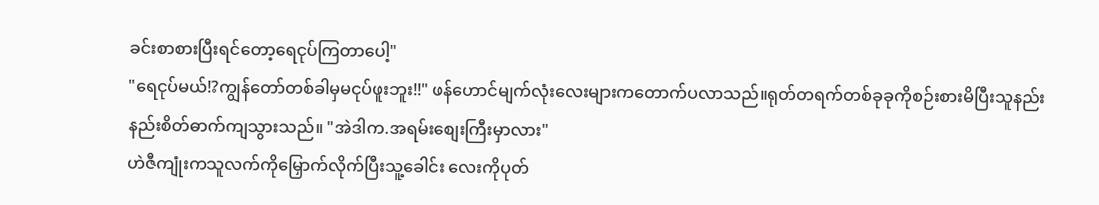ခင်းစာစားပြီးရင်တော့ရေငုပ်ကြတာပေါ့"
"ရေငုပ်မယ်!?ကျွန်တော်တစ်ခါမှမငုပ်ဖူးဘူး!!" ဖန်ဟောင်မျက်လုံးလေးများကတောက်ပလာသည်။ရုတ်တရက်တစ်ခုခုကိုစဉ်းစားမိပြီးသူနည်းနည်းစိတ်ဓာက်ကျသွားသည်။ "အဲဒါက.အရမ်းစျေးကြီးမှာလား"
ဟဲဇီကျုံးကသူလက်ကိုမြှောက်လိုက်ပြီးသူ့ခေါင်း လေးကိုပုတ်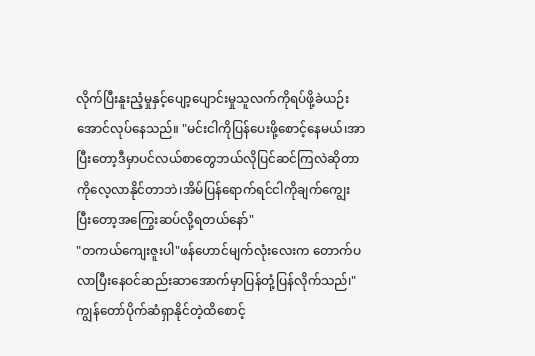လိုက်ပြီးနူးညံ့မှုနှင့်ပျော့ပျောင်းမှုသူလက်ကိုရပ်ဖို့ခဲယဉ်းအောင်လုပ်နေသည်။ "မင်းငါကိုပြန်ပေးဖို့စောင့်နေမယ်၊အာပြီးတော့ဒီမှာပင်လယ်စာတွေဘယ်လိုပြင်ဆင်ကြလဲဆိုတာကိုလေ့လာနိုင်တာဘဲ၊အိမ်ပြန်ရောက်ရင်ငါကိုချက်ကျွေး ပြီးတော့အကြွေးဆပ်လို့ရတယ်နော်"
"တကယ်ကျေးဇူးပါ"ဖန်ဟောင်မျက်လုံးလေးက တောက်ပလာပြီးနေဝင်ဆည်းဆာအောက်မှာပြန်တုံ့ပြန်လိုက်သည်၊"ကျွန်တော်ပိုက်ဆံရှာနိုင်တဲ့ထိစောင့်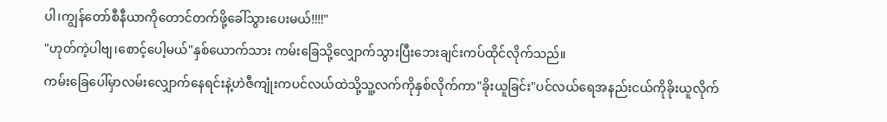ပါ၊ကျွန်တော်စီနီယာကိုတောင်တက်ဖို့ခေါ်သွားပေးမယ်!!!!"
"ဟုတ်ကဲ့ပါဗျ၊စောင့်ပေါ့မယ်"နှစ်ယောက်သား ကမ်းခြေသို့လျှောက်သွားပြီးဘေးချင်းကပ်ထိုင်လိုက်သည်။
ကမ်းခြေပေါ်မှာလမ်းလျှောက်နေရင်းနဲ့ဟဲဇီကျုံးကပင်လယ်ထဲသို့သူ့လက်ကိုနှစ်လိုက်ကာ"ခိုးယူခြင်း"ပင်လယ်ရေအနည်းငယ်ကိုခိုးယူလိုက်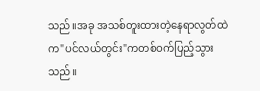သည်။အခု အသစ်တူးထားတဲ့နေရာလွတ်ထဲက"ပင်လယ်တွင်း"ကတစ်ဝက်ပြည့်သွားသည်။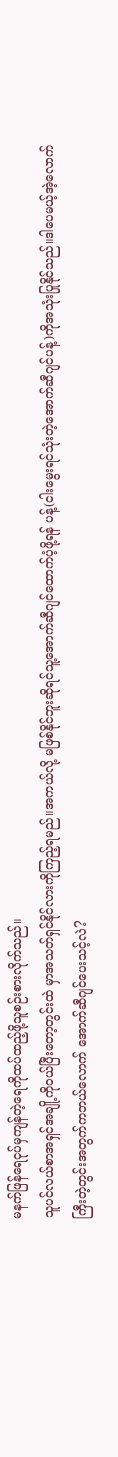မနက်ဖြန်ရေငုပ်မှကျန်တဲ့ရေကိုထပ်ထည့်ဖို့သူစဉ်းစားလိုက်သည်။
သူပင်လယ်စာအရှင်အချို့ကိုဝယ်ပြီးတော့တွင်းထဲ မှာအသတ်ရှင်နိုင်လားကိုကြည့်ရမည်။အကယ်လို့ မဖြစ်နိုင်ဘူးဆိုရင်သူ့အောက်ဆီဂျင်ထောက်ပံ့ဖို့ရန် ပန့်(ငါးမွေးရင်သုံးတဲ့အောက်ဆီဂျင်ပန့်)ကိုအသုံးပြုနိုင်သည်။ဒါပေမယ့်အဲ့လောက်ကြီးတဲ့တွင်းအတွက်ကဘယ်လောက် အောက်ဆီဂျင်ပေးသင့်လဲ?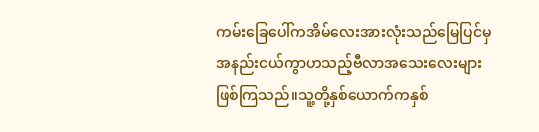ကမ်းခြေပေါ်ကအိမ်လေးအားလုံးသည်မြေပြင်မှ အနည်းငယ်ကွာဟသည့်ဗီလာအသေးလေးများ ဖြစ်ကြသည်။သူ့တို့နှစ်ယောက်ကနှစ်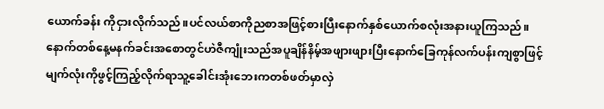ယောက်ခန်း ကိုငှားလိုက်သည်။ပင်လယ်စာကိုညစာအဖြင့်စားပြီးနောက်နှစ်ယောက်စလုံးအနားယူကြသည်။
နောက်တစ်နေ့မနက်ခင်းအစောတွင်ဟဲဇီကျုံးသည်အပူချိန်နိမ့်အဖျားဖျားပြီးနောက်ခြေကုန်လက်ပန်းကျစွာဖြင့်မျက်လုံးကိုဖွင့်ကြည့်လိုက်ရာသူ့ခေါင်းအုံးဘေးကတစ်ဖတ်မှာလှဲ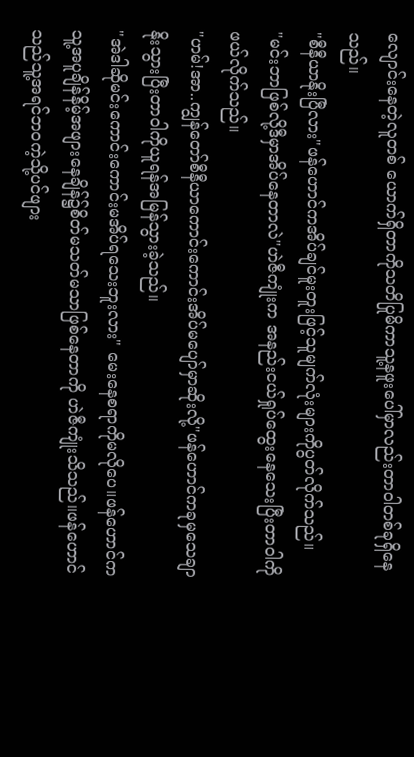လျောင်းနေတဲ့လူတစ် ယောက်ရှိတာကိုသတိပြုမိကာသူ့နဖူးပေါ်မှာလည်းတာဝါတစ်ခုရှိနေသည်။
"စီနီယာနိုးပြီလား"ဖန်ဟောင်ကအိပ်ချင်မူးတူးဖြင့်သူမျက်လုံးများကိုပွတ်လိုက်သည်။
"မင်းဘာဖြစ်လို့ဒီမှာအိပ်နေတာလဲ"ဟဲဇီကျုံးက အနည်းငယ်ရှုပ်ထွေးနေသေးပြီးတာဝါကိုဖယ်လိုက်သည်။
"ဟမ်!အာ..ကျွန်တော်စီနီယာကောင်းကောင်းအိပ်မပျော်မှာဆိုးလို့"ဖန်ဟောင်ကခုမှသေချာနိုးသွားပြီးတာဝါကိုယူရန်အမြန်သွားခဲ့သည်။
"အဲဒါဆိုမင်းကောင်းကောင်းမအိပ်ရသေးဘူးလား" မေးနေစရာကိုမလိုပေ။ဖန်ဟောင်ကသူ့အပူချိန်နိမ့်အဖျားနေချိန်၌စိတ်မသတ်မသာဖြစ်နေတာကို ဟဲဇီကျုံးသိသည်။ဖန်ဟောင်သည်သူ့အရင်ဘဝကဲ့သို့ပင်ဖျား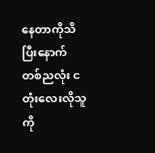နေတာကိုသိပြီးနောက်တစ်ညလုံး ငတုံးလေးလိုသူကို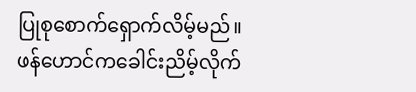ပြုစုစောက်ရှောက်လိမ့်မည်။
ဖန်ဟောင်ကခေါင်းညိမ့်လိုက်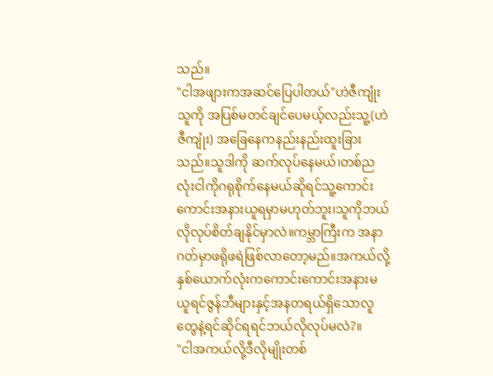သည်။
"ငါအဖျားကအဆင်ပြေပါတယ်"ဟဲဇီကျုံးသူကို အပြစ်မတင်ချင်ပေမယ့်လည်းသူ့(ဟဲဇီကျုံး) အခြေနေကနည်းနည်းထူးခြားသည်။သူဒါကို ဆက်လုပ်နေမယ်၊တစ်ညလုံးငါကိုဂရုစိုက်နေမယ်ဆိုရင်သူ့ကောင်းကောင်းအနားယူရမှာမဟုတ်ဘူး၊သူကိုဘယ်လိုလုပ်စိတ်ချနိုင်မှာလဲ။ကမ္ဘာကြီးက အနာဂတ်မှာဖရိုဖရဲဖြစ်လာတော့မည်။အကယ်လို့ နှစ်ယောက်လုံးကကောင်းကောင်းအနားမယူရင်ဇွန်ဘီများနှင့်အနတရယ်ရှိသောလူတွေနဲ့ရင်ဆိုင်ရရင်ဘယ်လိုလုပ်မလဲ?။
"ငါအကယ်လို့ဒီလိုမျိုးတစ်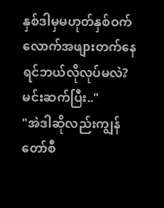နှစ်ဒါမှမဟုတ်နှစ်ဝက် လောက်အဖျားတက်နေရင်ဘယ်လိုလုပ်မလဲ?မင်းဆက်ပြီး.."
"အဲဒါဆိုလည်းကျွန်တော်စီ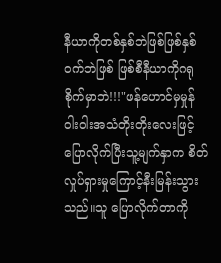နီယာကိုတစ်နှစ်ဘဲဖြစ်ဖြစ်နှစ်ဝက်ဘဲဖြစ် ဖြစ်စီနီယာကိုဂရုစိုက်မှာဘဲ!!!"ဖန်ဟောင်မှမှုန်ဝါးဝါးအသံတိုးတိုးလေးဖြင့်ပြောလိုက်ပြီးသူ့မျက်နှာက စိတ်လှုပ်ရှားမှုကြောင့်နီးမြန်းသွားသည်။သူ ပြောလိုက်တာကို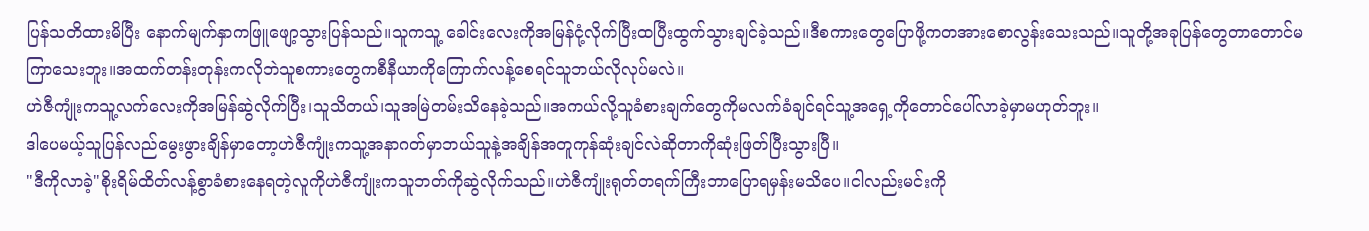ပြန်သတိထားမိပြီး နောက်မျက်နှာကဖြူဖျော့သွားပြန်သည်။သူကသူ့ ခေါင်းလေးကိုအမြန်ငုံ့လိုက်ပြီးထပြီးထွက်သွားချင်ခဲ့သည်။ဒီစကားတွေပြောဖို့ကတအားစောလွန်းသေးသည်။သူတို့အခုပြန်တွေတာတောင်မကြာသေးဘူး။အထက်တန်းတုန်းကလိုဘဲသူစကားတွေကစီနီယာကိုကြောက်လန့်စေရင်သူဘယ်လိုလုပ်မလဲ။
ဟဲဇီကျုံးကသူ့လက်လေးကိုအမြန်ဆွဲလိုက်ပြီး၊သူသိတယ်၊သူအမြဲတမ်းသိနေခဲ့သည်။အကယ်လို့သူခံစားချက်တွေကိုမလက်ခံချင်ရင်သူ့အရှေ့ကိုတောင်ပေါ်လာခဲ့မှာမဟုတ်ဘူး။
ဒါပေမယ့်သူပြန်လည်မွေးဖွားချိန်မှာတော့ဟဲဇီကျုံးကသူ့အနာဂတ်မှာဘယ်သူနဲ့အချိန်အတူကုန်ဆုံးချင်လဲဆိုတာကိုဆုံးဖြတ်ပြီးသွားပြီ။
"ဒီကိုလာခဲ့"စိုးရိမ်ထိတ်လန့်စွာခံစားနေရတဲ့လူကိုဟဲဇီကျုံးကသူဘတ်ကိုဆွဲလိုက်သည်။ဟဲဇီကျုံးရုတ်တရက်ကြီးဘာပြောရမှန်းမသိပေ။ငါလည်းမင်းကို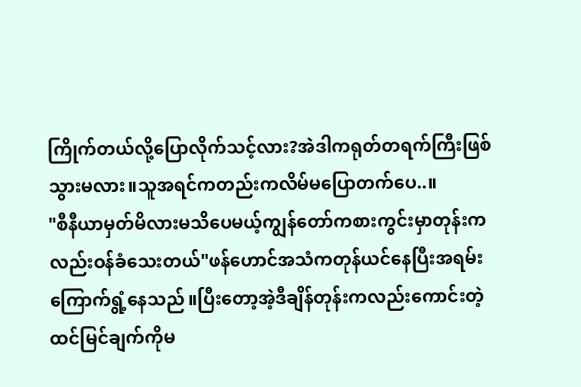ကြိုက်တယ်လို့ပြောလိုက်သင့်လား?အဲဒါကရုတ်တရက်ကြီးဖြစ်သွားမလား။သူအရင်ကတည်းကလိမ်မပြောတက်ပေ..။
"စီနီယာမှတ်မိလားမသိပေမယ့်ကျွန်တော်ကစားကွင်းမှာတုန်းကလည်းဝန်ခံသေးတယ်"ဖန်ဟောင်အသံကတုန်ယင်နေပြီးအရမ်းကြောက်ရွံ့နေသည်။ပြီးတော့အဲ့ဒီချိန်တုန်းကလည်းကောင်းတဲ့ထင်မြင်ချက်ကိုမ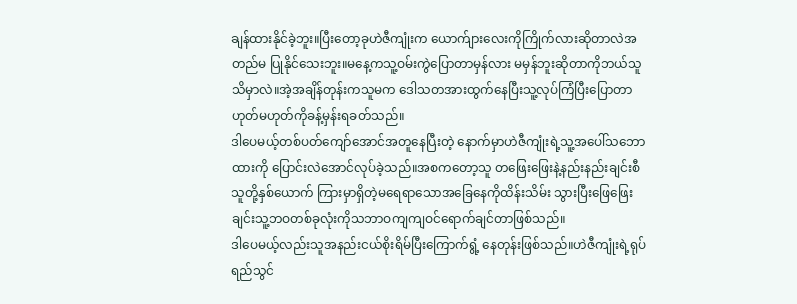ချန်ထားနိုင်ခဲ့ဘူး။ပြီးတော့ခုဟဲဇီကျုံးက ယောက်ျားလေးကိုကြိုက်လားဆိုတာလဲအတည်မ ပြုနိုင်သေးဘူး။မနေ့ကသူ့ဝမ်းကွဲပြောတာမှန်လား မမှန်ဘူးဆိုတာကိုဘယ်သူသိမှာလဲ။အဲ့အချိန်တုန်းကသူမက ဒေါသတအားထွက်နေပြီးသူ့လုပ်ကြံပြီးပြောတာဟုတ်မဟုတ်ကိုခန့်မှန်းရခတ်သည်။
ဒါပေမယ့်တစ်ပတ်ကျော်အောင်အတူနေပြီးတဲ့ နောက်မှာဟဲဇီကျုံးရဲ့သူ့အပေါ်သဘောထားကို ပြောင်းလဲအောင်လုပ်ခဲ့သည်။အစကတော့သူ တဖြေးဖြေးနဲ့နည်းနည်းချင်းစီသူတို့နှစ်ယောက် ကြားမှာရှိတဲ့မရေရာသောအခြေနေကိုထိန်းသိမ်း သွားပြီးဖြေဖြေးချင်းသူ့ဘဝတစ်ခုလုံးကိုသဘာဝကျကျဝင်ရောက်ချင်တာဖြစ်သည်။
ဒါပေမယ့်လည်းသူအနည်းငယ်စိုးရိမ်ပြီးကြောက်ရွံ့ နေတုန်းဖြစ်သည်။ဟဲဇီကျုံးရဲ့ရုပ်ရည်သွင်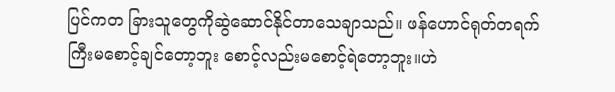ပြင်ကတ ခြားသူတွေကိုဆွဲဆောင်နိုင်တာသေချာသည်။ ဖန်ဟောင်ရုတ်တရက်ကြီးမစောင့်ချင်တော့ဘူး စောင့်လည်းမစောင့်ရဲတော့ဘူး။ဟဲ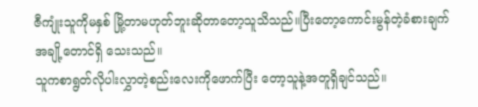ဇီကျုံးသူကိုမနှစ် မြို့တာမဟုတ်ဘူးဆိုတာတော့သူသိသည်။ပြီးတော့ကောင်းမွန်တဲ့ခံစားချက်အချို့တောင်ရှိ သေးသည်။
သူကစာရွတ်လိုပါးလွှာတဲ့စည်းလေးကိုဖောက်ပြီး တော့သူနဲ့အတူရှိချင်သည်။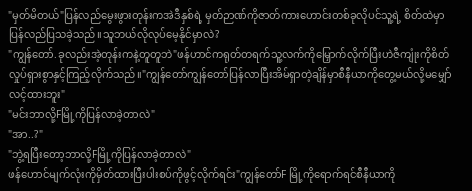"မှတ်မိတယ်"ပြန်လည်မွေးဖွားတုန်းကအဲဒီနှစ်ရဲ့ မှတ်ဉာဏ်ကိုဇာတ်ကားဟောင်းတစ်ခုလိုပင်သူ့ရဲ့ စိတ်ထဲမှာပြန်လည်ပြသခဲ့သည်။သူဘယ်လိုလုပ်မေ့နိုင်မှာလဲ?
"ကျွန်တော်.ခုလည်းအဲ့တုန်းကနဲ့တူတူဘဲ"ဖန်ဟာင်ကရုတ်တရက်သူ့လက်ကိုမြှောက်လိုက်ပြီးဟဲဇီကျုံးကိုစိတ်လှုပ်ရှားစွာနှင့်ကြည့်လိုက်သည်။"ကျွန်တော်ကျွန်တော်ပြန်လာပြီးအိမ်ရှာတဲ့ချိန်မှာစီနီယာကိုတွေ့မယ်လို့မမျှော်လင့်ထားဘူး"
"မင်းဘာလို့Fမြို့ကိုပြန်လာခဲ့တာလဲ"
"အာ..?"
"ဘွဲ့ရပြီးတော့ဘာလို့Fမြို့ကိုပြန်လာခဲ့တာလဲ"
ဖန်ဟောင်မျက်လုံးကိုမှိတ်ထားပြီးပါးစပ်ကိုဖွင့်လိုက်ရင်း"ကျွန်တော်F မြို့ကိုရောက်ရင်စီနီယာကို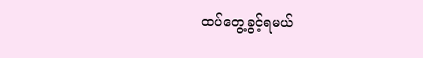ထပ်တွေ့ခွင့်ရမယ်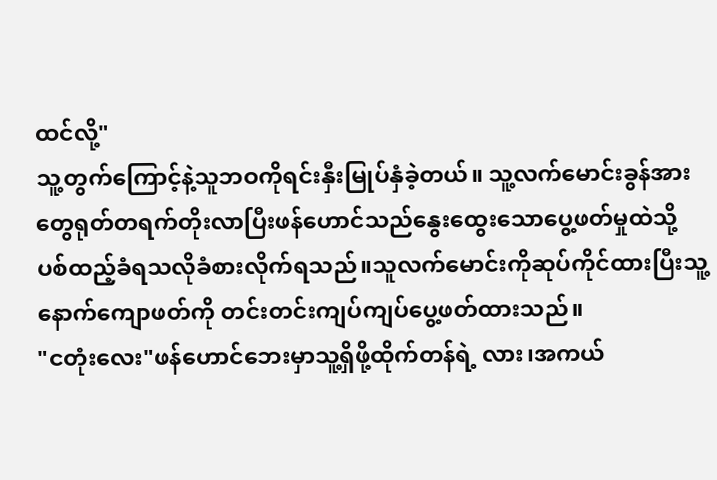ထင်လို့"
သူ့တွက်ကြောင့်နဲ့သူဘဝကိုရင်းနှီးမြုပ်နှံခဲ့တယ်။ သူ့လက်မောင်းခွန်အားတွေရုတ်တရက်တိုးလာပြီးဖန်ဟောင်သည်နွေးထွေးသောပွေ့ဖတ်မှုထဲသို့ ပစ်ထည့်ခံရသလိုခံစားလိုက်ရသည်။သူလက်မောင်းကိုဆုပ်ကိုင်ထားပြီးသူ့နောက်ကျောဖတ်ကို တင်းတင်းကျပ်ကျပ်ပွေ့ဖတ်ထားသည်။
"ငတုံးလေး"ဖန်ဟောင်ဘေးမှာသူ့ရှိဖို့ထိုက်တန်ရဲ့ လား၊အကယ်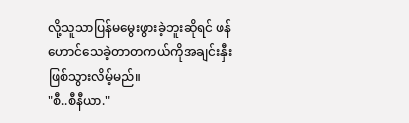လို့သူသာပြန်မမွေးဖွားခဲ့ဘူးဆိုရင် ဖန်ဟောင်သေခဲ့တာတကယ်ကိုအချင်းနှီးဖြစ်သွားလိမ့်မည်။
"စီ..စီနီယာ."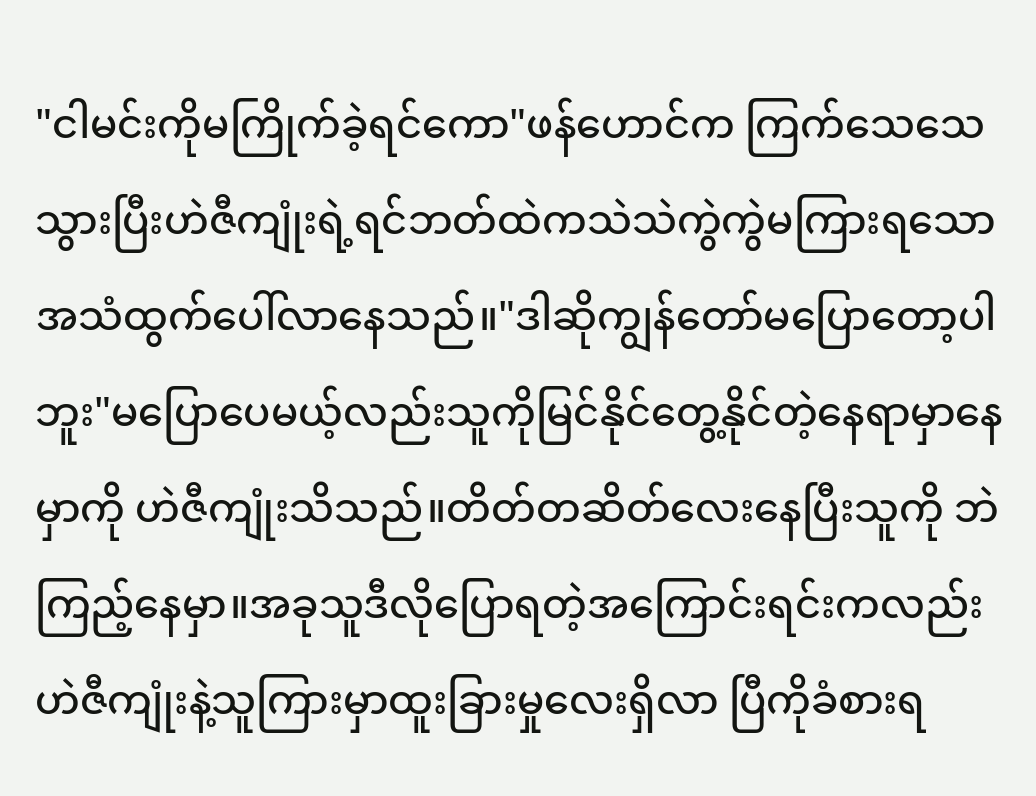"ငါမင်းကိုမကြိုက်ခဲ့ရင်ကော"ဖန်ဟောင်က ကြက်သေသေသွားပြီးဟဲဇီကျုံးရဲ့ရင်ဘတ်ထဲကသဲသဲကွဲကွဲမကြားရသောအသံထွက်ပေါ်လာနေသည်။"ဒါဆိုကျွန်တော်မပြောတော့ပါဘူး"မပြောပေမယ့်လည်းသူကိုမြင်နိုင်တွေ့နိုင်တဲ့နေရာမှာနေမှာကို ဟဲဇီကျုံးသိသည်။တိတ်တဆိတ်လေးနေပြီးသူကို ဘဲကြည့်နေမှာ။အခုသူဒီလိုပြောရတဲ့အကြောင်းရင်းကလည်းဟဲဇီကျုံးနဲ့သူကြားမှာထူးခြားမှုလေးရှိလာ ပြီကိုခံစားရ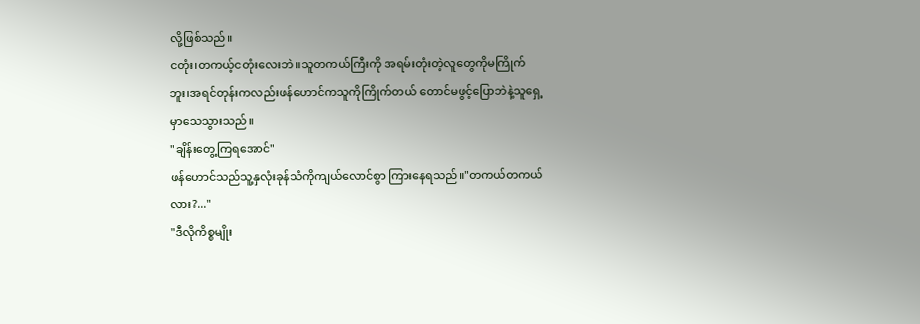လို့ဖြစ်သည်။
ငတုံး၊တကယ့်ငတုံးလေးဘဲ။သူတကယ်ကြီးကို အရမ်းတုံးတဲ့လူတွေကိုမကြိုက်ဘူး၊အရင်တုန်းကလည်းဖန်ဟောင်ကသူကိုကြိုက်တယ် တောင်မဖွင့်ပြောဘဲနဲ့သူရှေ့မှာသေသွားသည်။
"ချိန်းတွေ့ကြရအောင်"
ဖန်ဟောင်သည်သူ့နှလုံးခုန်သံကိုကျယ်လောင်စွာ ကြားနေရသည်။"တကယ်တကယ်လား?..."
"ဒီလိုကိစ္စမျိုး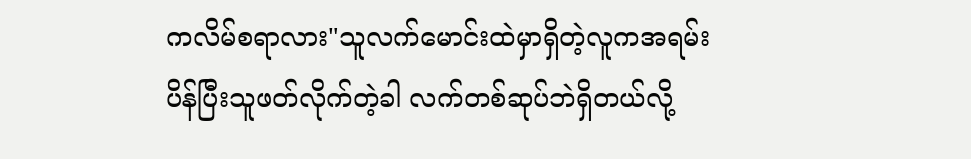ကလိမ်စရာလား"သူလက်မောင်းထဲမှာရှိတဲ့လူကအရမ်းပိန်ပြီးသူဖတ်လိုက်တဲ့ခါ လက်တစ်ဆုပ်ဘဲရှိတယ်လို့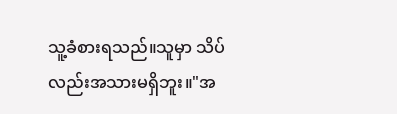သူ့ခံစားရသည်။သူမှာ သိပ်လည်းအသားမရှိဘူး။"အ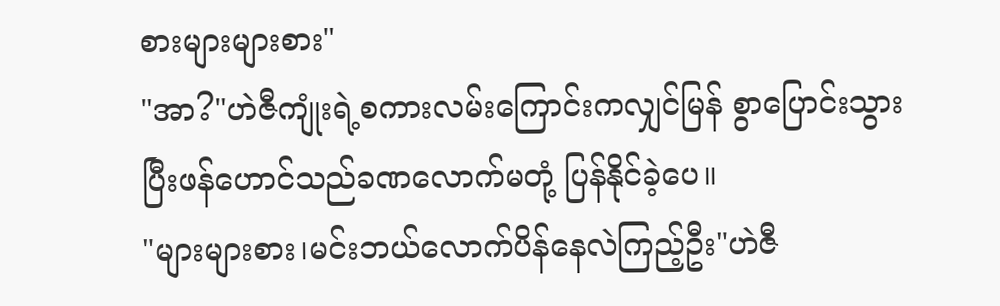စားများများစား"
"အာ?"ဟဲဇီကျုံးရဲ့စကားလမ်းကြောင်းကလျှင်မြန် စွာပြောင်းသွားပြီးဖန်ဟောင်သည်ခဏလောက်မတုံ့ ပြန်နိုင်ခဲ့ပေ။
"များများစား၊မင်းဘယ်လောက်ပိန်နေလဲကြည့်ဦး"ဟဲဇီ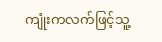ကျုံးကလက်ဖြင့်သူ့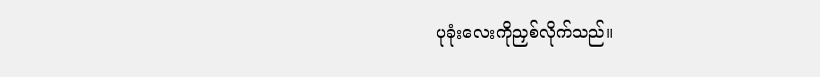ပုခုံးလေးကိုညှစ်လိုက်သည်။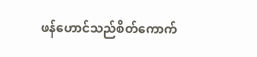ဖန်ဟောင်သည်စိတ်ကောက်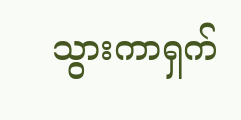သွားကာရှက်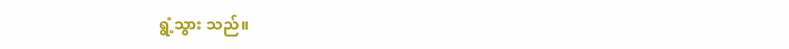ရွံ့သွား သည်။